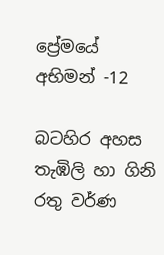ප්‍රේමයේ අභිමන් -12

බටහිර අහස තැඹිලි හා ගිනි රතු වර්ණ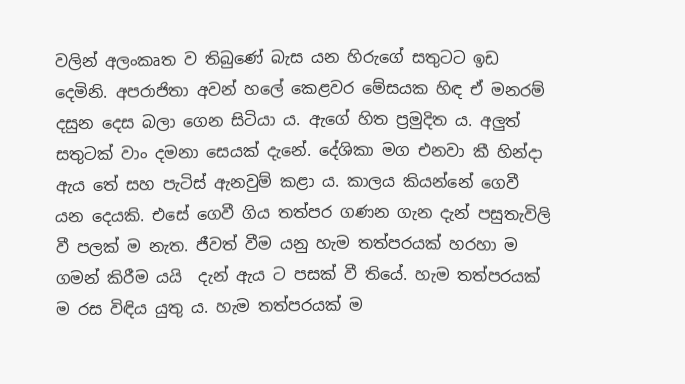වලින් අලංකෘත ව තිබුණේ බැස යන හිරුගේ සතුටට ඉඩ දෙමිනි. අපරාජිතා අවන් හලේ කෙළවර මේසයක හිඳ ඒ මනරම් දසුන දෙස බලා ගෙන සිටියා ය. ඇගේ හිත ප්‍රමුදිත ය. අලුත් සතුටක් වාං දමනා සෙයක් දැනේ. දේශිකා මග එනවා කී හින්දා ඇය තේ සහ පැටිස් ඇනවුම් කළා ය. කාලය කියන්නේ ගෙවී යන දෙයකි. එසේ ගෙවී ගිය තත්පර ගණන ගැන දැන් පසුතැවිලි වී පලක් ම නැත. ජීවත් වීම යනු හැම තත්පරයක් හරහා ම ගමන් කිරීම යයි  දැන් ඇය ට පසක් වී තියේ. හැම තත්පරයක් ම රස විඳිය යුතු ය. හැම තත්පරයක් ම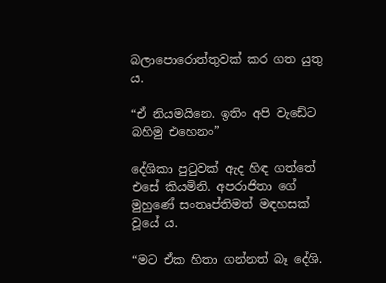බලාපොරොත්තුවක් කර ගත යුතු ය.

“ඒ නියමයිනෙ. ඉතිං අපි වැඩේට බහිමු එහෙනං”

දේශිකා පුටුවක් ඇද හිඳ ගත්තේ එසේ කියමිනි. අපරාජිතා ගේ මුහුණේ සංතෘප්තිමත් මඳහසක් වූයේ ය.

“මට ඒක හිතා ගන්නත් බෑ දේශි.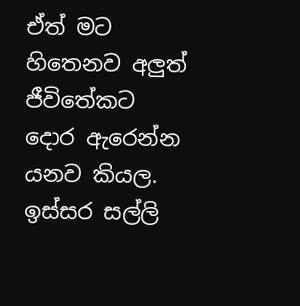ඒත් මට හිතෙනව අලුත් ජීවිතේකට දොර ඇරෙන්න යනව කියල. ඉස්සර සල්ලි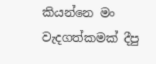කියන්නෙ මං වැදගත්කමක් දීපු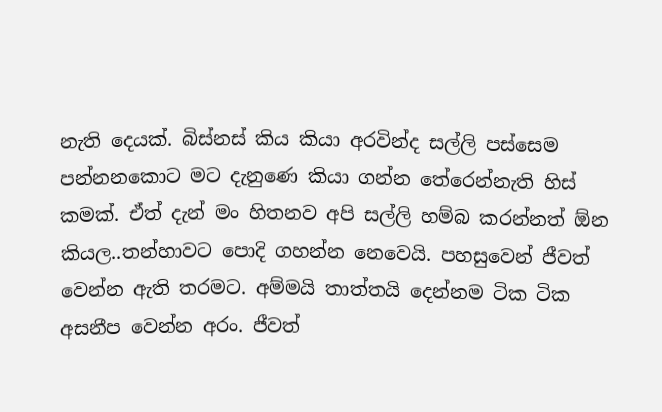නැති දෙයක්. බිස්නස් කිය කියා අරවින්ද සල්ලි පස්සෙම පන්නනකොට මට දැනුණෙ කියා ගන්න තේරෙන්නැති හිස් කමක්. ඒත් දැන් මං හිතනව අපි සල්ලි හම්බ කරන්නත් ඕන කියල..තන්හාවට පොදි ගහන්න නෙවෙයි. පහසුවෙන් ජීවත් වෙන්න ඇති තරමට. අම්මයි තාත්තයි දෙන්නම ටික ටික අසනීප වෙන්න අරං. ජීවත්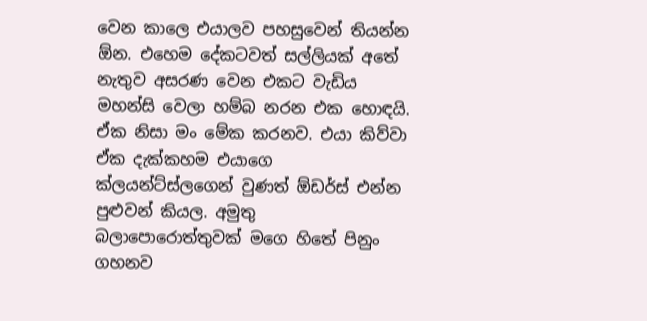වෙන කාලෙ එයාලව පහසුවෙන් තියන්න ඕන. එහෙම දේකටවත් සල්ලියක් අතේ නැතුව අසරණ වෙන එකට වැඩිය මහන්සි වෙලා හම්බ නරන එක හොඳයි. ඒක නිසා මං මේක කරනව. එයා කිව්වා ඒක දැක්කහම එයාගෙ ක්ලයන්ට්ස්ලගෙන් වුණත් ඕඩර්ස් එන්න පුළුවන් කියල. අමුතු බලාපොරොත්තුවක් මගෙ හිතේ පිනුං ගහනව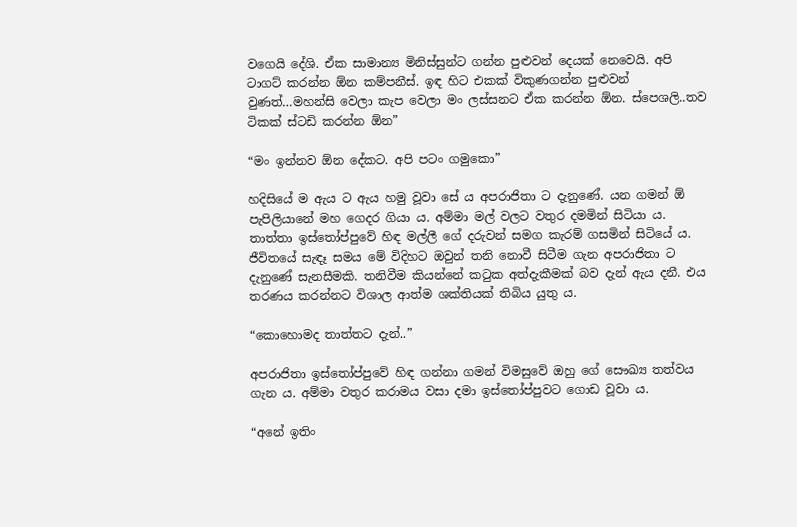වගෙයි දේශි. ඒක සාමාන්‍ය මිනිස්සුන්ට ගන්න පුළුවන් දෙයක් නෙවෙයි. අපි ටාගට් කරන්න ඕන කම්පනීස්. ඉඳ හිට එකක් විකුණගන්න පුළුවන් වුණත්…මහන්සි වෙලා කැප වෙලා මං ලස්සනට ඒක කරන්න ඕන. ස්පෙශලි..තව ටිකක් ස්ටඩි කරන්න ඕන”

“මං ඉන්නව ඕන දේකට. අපි පටං ගමුකො”

හදිසියේ ම ඇය ට ඇය හමු වූවා සේ ය අපරාජිතා ට දැනුණේ. යන ගමන් ඕ පැපිලියානේ මහ ගෙදර ගියා ය. අම්මා මල් වලට වතුර දමමින් සිටියා ය. තාත්තා ඉස්තෝප්පුවේ හිඳ මල්ලී ගේ දරුවන් සමග කැරම් ගසමින් සිටියේ ය. ජීවිතයේ සැඳෑ සමය මේ විදිහට ඔවුන් තනි නොවී සිටීම ගැන අපරාජිතා ට දැනුණේ සැනසීමකි. තනිවීම කියන්නේ කටුක අත්දැකීමක් බව දැන් ඇය දනී. එය තරණය කරන්නට විශාල ආත්ම ශක්තියක් තිබිය යුතු ය.

“කොහොමද තාත්තට දැන්..”

අපරාජිතා ඉස්තෝප්පුවේ හිඳ ගන්නා ගමන් විමසුවේ ඔහු ගේ සෞඛ්‍ය තත්වය ගැන ය. අම්මා වතුර කරාමය වසා දමා ඉස්තෝප්පුවට ගොඩ වූවා ය.

“අනේ ඉතිං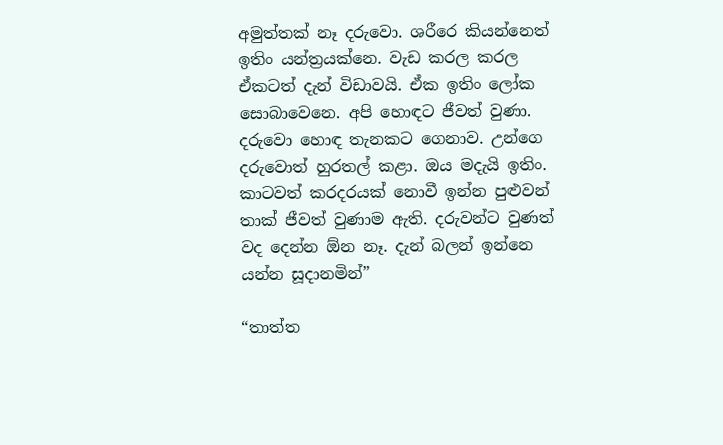අමුත්තක් නෑ දරුවො. ශරීරෙ කියන්නෙත් ඉතිං යන්ත්‍රයක්නෙ. වැඩ කරල කරල ඒකටත් දැන් විඩාවයි. ඒක ඉතිං ලෝක සොබාවෙනෙ. අපි හොඳට ජීවත් වුණා. දරුවො හොඳ තැනකට ගෙනාව. උන්ගෙ දරුවොත් හුරතල් කළා. ඔය මදැයි ඉතිං. කාටවත් කරදරයක් නොවී ඉන්න පුළුවන් තාක් ජීවත් වුණාම ඇති. දරුවන්ට වුණත් වද දෙන්න ඕන නෑ. දැන් බලන් ඉන්නෙ යන්න සූදානමින්”

“තාත්ත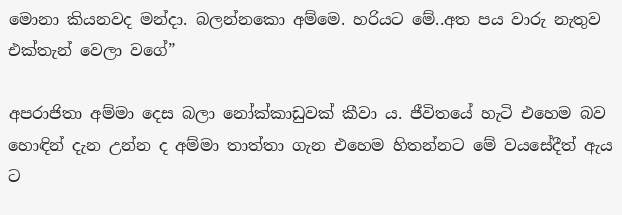මොනා කියනවද මන්දා. බලන්නකො අම්මෙ. හරියට මේ..අත පය වාරු නැතුව එක්තැන් වෙලා වගේ”

අපරාජිතා අම්මා දෙස බලා නෝක්කාඩුවක් කීවා ය. ජීවිතයේ හැටි එහෙම බව හොඳින් දැන උන්න ද අම්මා තාත්තා ගැන එහෙම හිතන්නට මේ වයසේදීත් ඇය ට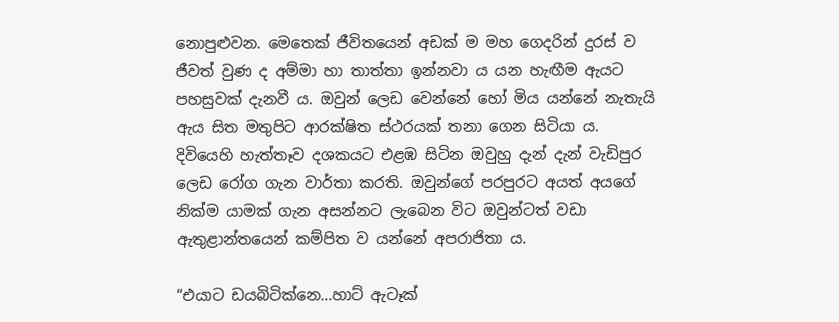නොපුළුවන. මෙතෙක් ජීවිතයෙන් අඩක් ම මහ ගෙදරින් දුරස් ව ජීවත් වුණ ද අම්මා හා තාත්තා ඉන්නවා ය යන හැඟීම ඇයට පහසුවක් දැනවී ය. ඔවුන් ලෙඩ වෙන්නේ හෝ මිය යන්නේ නැතැයි ඇය සිත මතුපිට ආරක්ෂිත ස්ථරයක් තනා ගෙන සිටියා ය. දිවියෙහි හැත්තෑව දශකයට එළඹ සිටින ඔවුහු දැන් දැන් වැඩිපුර ලෙඩ රෝග ගැන වාර්තා කරති. ඔවුන්ගේ පරපුරට අයත් අයගේ නික්ම යාමක් ගැන අසන්නට ලැබෙන විට ඔවුන්ටත් වඩා ඇතුළාන්තයෙන් කම්පිත ව යන්නේ අපරාජිතා ය.

“එයාට ඩයබිටික්නෙ…හාට් ඇටෑක්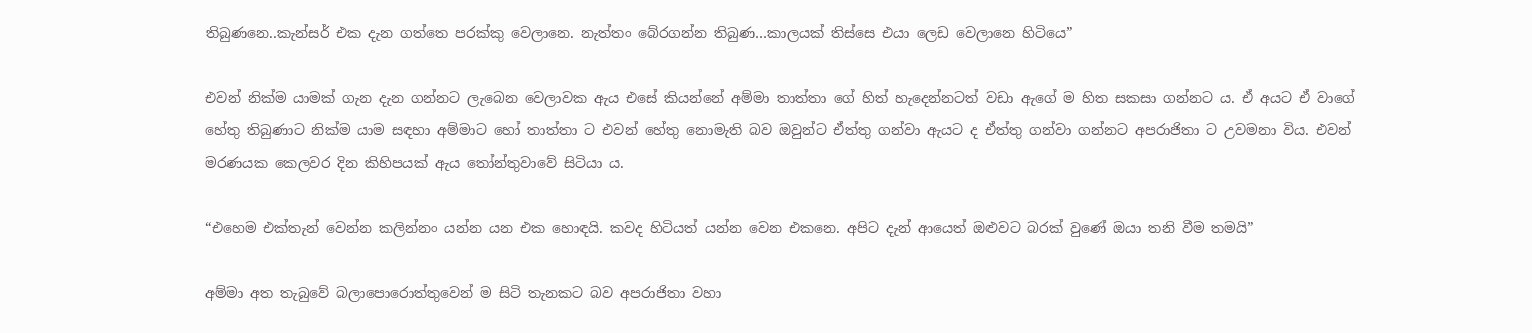තිබුණනෙ..කැන්සර් එක දැන ගත්තෙ පරක්කු වෙලානෙ. නැත්තං බේරගන්න තිබුණ…කාලයක් තිස්සෙ එයා ලෙඩ වෙලානෙ හිටියෙ”

එවන් නික්ම යාමක් ගැන දැන ගන්නට ලැබෙන වෙලාවක ඇය එසේ කියන්නේ අම්මා තාත්තා ගේ හිත් හැදෙන්නටත් වඩා ඇගේ ම හිත සකසා ගන්නට ය. ඒ අයට ඒ වාගේ හේතු තිබුණාට නික්ම යාම සඳහා අම්මාට හෝ තාත්තා ට එවන් හේතු නොමැති බව ඔවුන්ට ඒත්තු ගන්වා ඇයට ද ඒත්තු ගන්වා ගන්නට අපරාජිතා ට උවමනා විය. එවන් මරණයක කෙලවර දින කිහිපයක් ඇය තෝන්තුවාවේ සිටියා ය.

“එහෙම එක්තැන් වෙන්න කලින්නං යන්න යන එක හොඳයි. කවද හිටියත් යන්න වෙන එකනෙ. අපිට දැන් ආයෙත් ඔළුවට බරක් වුණේ ඔයා තනි වීම තමයි”

අම්මා අත තැබුවේ බලාපොරොත්තුවෙන් ම සිටි තැනකට බව අපරාජිතා වහා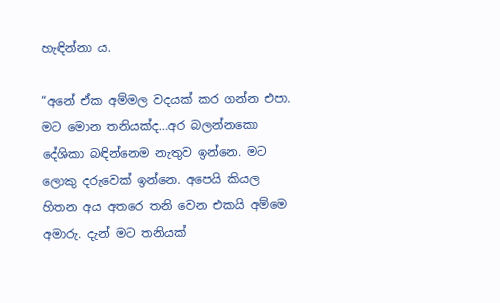හැඳින්නා ය.

“අනේ ඒක අම්මල වදයක් කර ගන්න එපා. මට මොන තනියක්ද…අර බලන්නකො දේශිකා බඳින්නෙම නැතුව ඉන්නෙ. මට ලොකු දරුවෙක් ඉන්නෙ. අපෙයි කියල හිතන අය අතරෙ තනි වෙන එකයි අම්මෙ අමාරු. දැන් මට තනියක්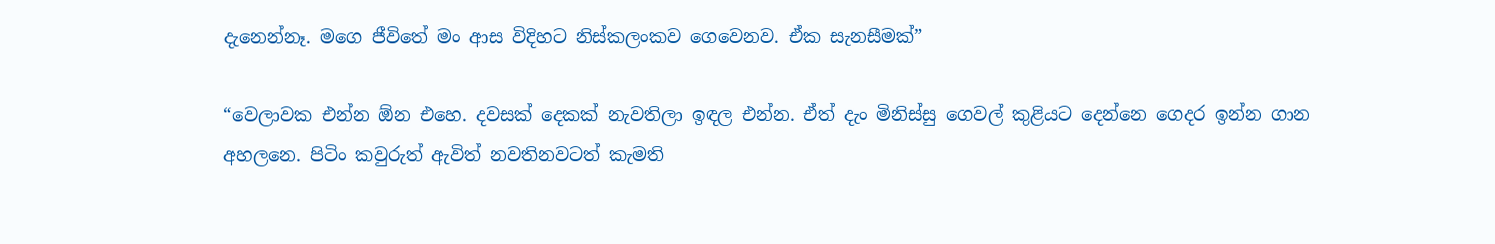දැනෙන්නෑ. මගෙ ජීවිතේ මං ආස විදිහට නිස්කලංකව ගෙවෙනව. ඒක සැනසීමක්”

“වෙලාවක එන්න ඕන එහෙ. දවසක් දෙකක් නැවතිලා ඉඳල එන්න. ඒත් දැං මිනිස්සු ගෙවල් කුළියට දෙන්නෙ ගෙදර ඉන්න ගාන අහලනෙ. පිටිං කවුරුත් ඇවිත් නවතිනවටත් කැමති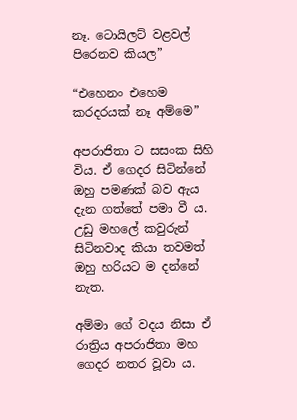නෑ. ටොයිලට් වළවල් පිරෙනව කියල”

“එහෙනං එහෙම කරදරයක් නෑ අම්මෙ”

අපරාජිතා ට සසංක සිහි විය. ඒ ගෙදර සිටින්නේ ඔහු පමණක් බව ඇය දැන ගත්තේ පමා වී ය. උඩු මහලේ කවුරුන් සිටිනවාද කියා තවමත් ඔහු හරියට ම දන්නේ නැත.

අම්මා ගේ වදය නිසා ඒ රාත්‍රිය අපරාජිතා මහ ගෙදර නතර වූවා ය.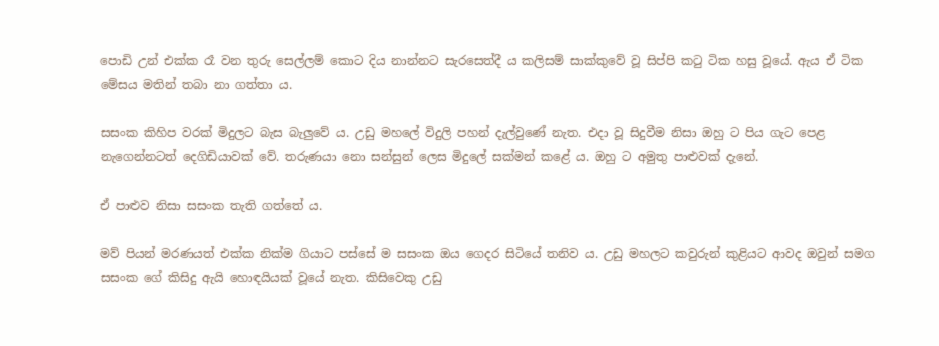පොඩි උන් එක්ක රෑ වන තුරු සෙල්ලම් කොට දිය නාන්නට සැරසෙත්දී ය කලිසම් සාක්කුවේ වූ සිප්පි කටු ටික හසු වූයේ. ඇය ඒ ටික මේසය මතින් තබා නා ගත්තා ය.

සසංක කිහිප වරක් මිදුලට බැස බැලුවේ ය. උඩු මහලේ විදුලි පහන් දැල්වුණේ නැත. එදා වූ සිදුවීම නිසා ඔහු ට පිය ගැට පෙළ නැගෙන්නටත් දෙගිඩියාවක් වේ. තරුණයා නො සන්සුන් ලෙස මිදුලේ සක්මන් කළේ ය. ඔහු ට අමුතු පාළුවක් දැනේ.

ඒ පාළුව නිසා සසංක තැති ගත්තේ ය.

මව් පියන් මරණයත් එක්ක නික්ම ගියාට පස්සේ ම සසංක ඔය ගෙදර සිටියේ තනිව ය. උඩු මහලට කවුරුන් කුළියට ආවද ඔවුන් සමග සසංක ගේ කිසිදු ඇයි හොඳයියක් වූයේ නැත. කිසිවෙකු උඩු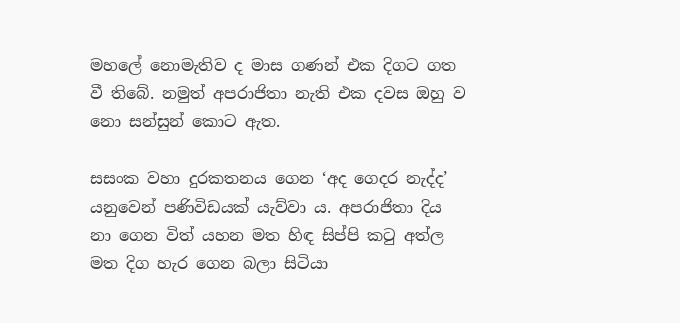මහලේ නොමැතිව ද මාස ගණන් එක දිගට ගත වී තිබේ. නමුත් අපරාජිතා නැති එක දවස ඔහු ව නො සන්සුන් කොට ඇත.

සසංක වහා දුරකතනය ගෙන ‘අද ගෙදර නැද්ද’ යනුවෙන් පණිවිඩයක් යැව්වා ය. අපරාජිතා දිය නා ගෙන විත් යහන මත හිඳ සිප්පි කටු අත්ල මත දිග හැර ගෙන බලා සිටියා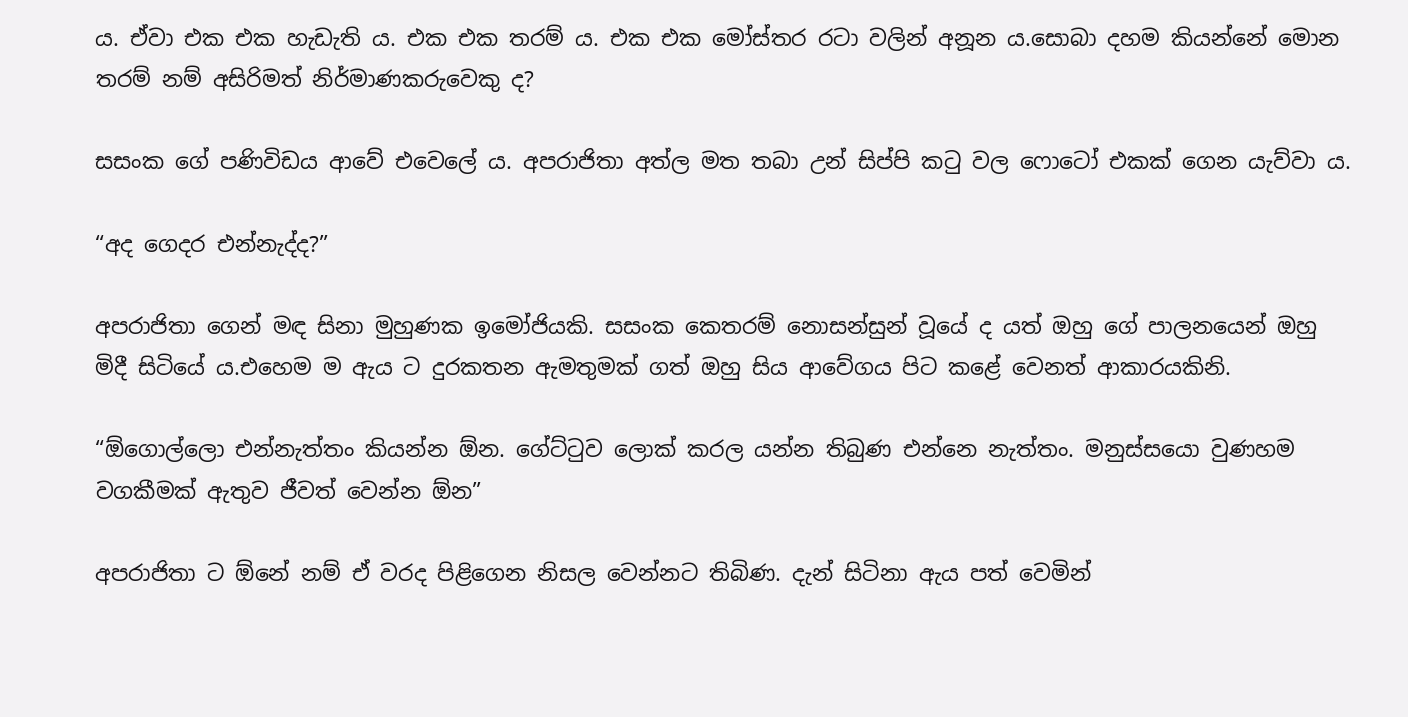ය. ඒවා එක එක හැඩැති ය. එක එක තරම් ය. එක එක මෝස්තර රටා වලින් අනූන ය.සොබා දහම කියන්නේ මොන තරම් නම් අසිරිමත් නිර්මාණකරුවෙකු ද?

සසංක ගේ පණිවිඩය ආවේ එවෙලේ ය. අපරාජිතා අත්ල මත තබා උන් සිප්පි කටු වල ෆොටෝ එකක් ගෙන යැව්වා ය.

“අද ගෙදර එන්නැද්ද?”

අපරාජිතා ගෙන් මඳ සිනා මුහුණක ඉමෝජියකි. සසංක කෙතරම් නොසන්සුන් වූයේ ද යත් ඔහු ගේ පාලනයෙන් ඔහු මිදී සිටියේ ය.එහෙම ම ඇය ට දුරකතන ඇමතුමක් ගත් ඔහු සිය ආවේගය පිට කළේ වෙනත් ආකාරයකිනි.

“ඕගොල්ලො එන්නැත්තං කියන්න ඕන. ගේට්ටුව ලොක් කරල යන්න තිබුණ එන්නෙ නැත්තං. මනුස්සයො වුණහම වගකීමක් ඇතුව ජීවත් වෙන්න ඕන”

අපරාජිතා ට ඕනේ නම් ඒ වරද පිළිගෙන නිසල වෙන්නට තිබිණ. දැන් සිටිනා ඇය පත් වෙමින්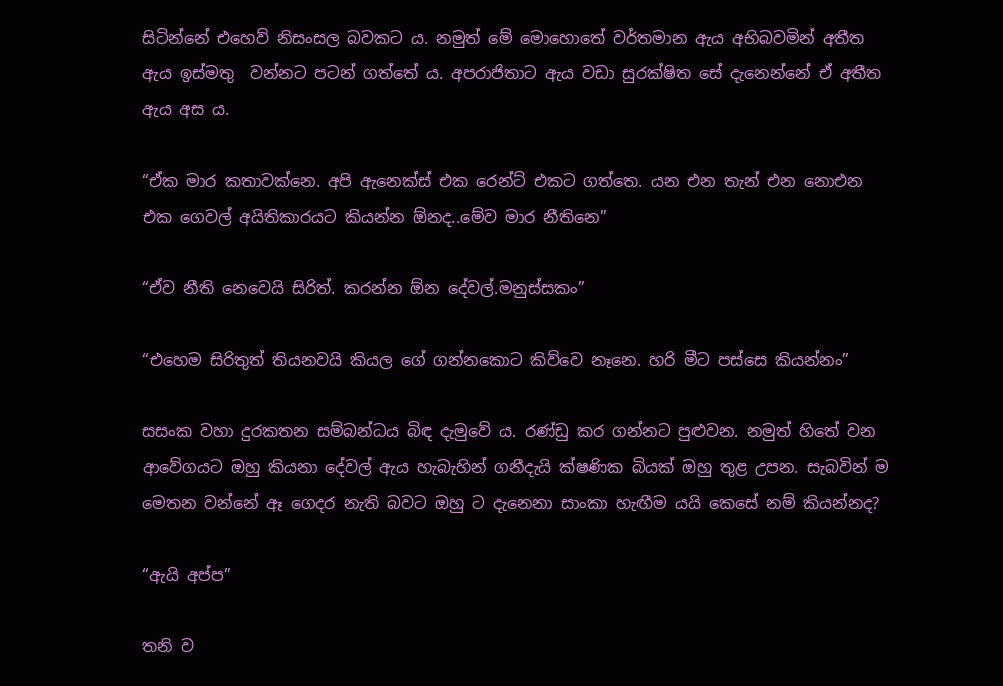සිටින්නේ එහෙව් නිසංසල බවකට ය. නමුත් මේ මොහොතේ වර්තමාන ඇය අභිබවමින් අතීත ඇය ඉස්මතු  වන්නට පටන් ගත්තේ ය. අපරාජිතාට ඇය වඩා සුරක්ෂිත සේ දැනෙන්නේ ඒ අතීත ඇය අස ය.

“ඒක මාර කතාවක්නෙ. අපි ඇනෙක්ස් එක රෙන්ට් එකට ගත්තෙ. යන එන තැන් එන නොඑන එක ගෙවල් අයිතිකාරයට කියන්න ඕනද..මේව මාර නීතිනෙ”

“ඒව නීති නෙවෙයි සිරිත්. කරන්න ඕන දේවල්.මනුස්සකං”

“එහෙම සිරිතුත් තියනවයි කියල ගේ ගන්නකොට කිව්වෙ නෑනෙ. හරි මීට පස්සෙ කියන්නං”

සසංක වහා දුරකතන සම්බන්ධය බිඳ දැමුවේ ය. රණ්ඩු කර ගන්නට පුළුවන. නමුත් හිතේ වන ආවේගයට ඔහු කියනා දේවල් ඇය හැබැහින් ගනීදැයි ක්ෂණික බියක් ඔහු තුළ උපන. සැබවින් ම මෙතන වන්නේ ඈ ගෙදර නැති බවට ඔහු ට දැනෙනා සාංකා හැඟීම යයි කෙසේ නම් කියන්නද?

“ඇයි අප්ප”

තනි ව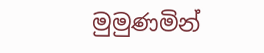මුමුණමින්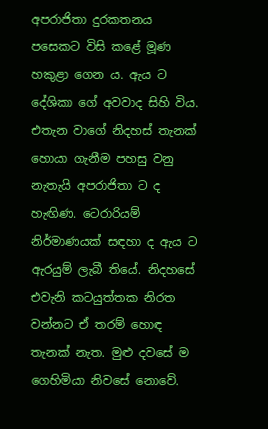අපරාජිතා දුරකතනය පසෙකට විසි කළේ මූණ හකුළා ගෙන ය. ඇය ට දේශිකා ගේ අවවාද සිහි විය. එතැන වාගේ නිදහස් තැනක් හොයා ගැනීම පහසු වනු නැතැයි අපරාජිතා ට ද හැඟිණ. ටෙරාරියම් නිර්මාණයක් සඳහා ද ඇය ට ඇරයුම් ලැබී තියේ. නිදහසේ එවැනි කටයුත්තක නිරත වන්නට ඒ තරම් හොඳ තැනක් නැත. මුළු දවසේ ම ගෙහිමියා නිවසේ නොවේ.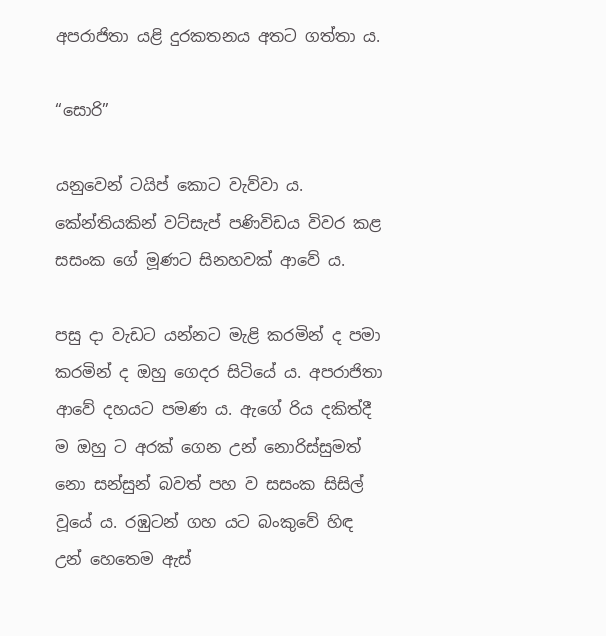අපරාජිතා යළි දුරකතනය අතට ගත්තා ය.

“සොරි”

යනුවෙන් ටයිප් කොට වැව්වා ය. කේන්තියකින් වට්සැප් පණිවිඩය විවර කළ සසංක ගේ මූණට සිනහවක් ආවේ ය.

පසු දා වැඩට යන්නට මැළි කරමින් ද පමා කරමින් ද ඔහු ගෙදර සිටියේ ය. අපරාජිතා ආවේ දහයට පමණ ය. ඇගේ රිය දකිත්දී ම ඔහු ට අරක් ගෙන උන් නොරිස්සුමත් නො සන්සුන් බවත් පහ ව සසංක සිසිල් වූයේ ය. රඹුටන් ගහ යට බංකුවේ හිඳ උන් හෙතෙම ඇස්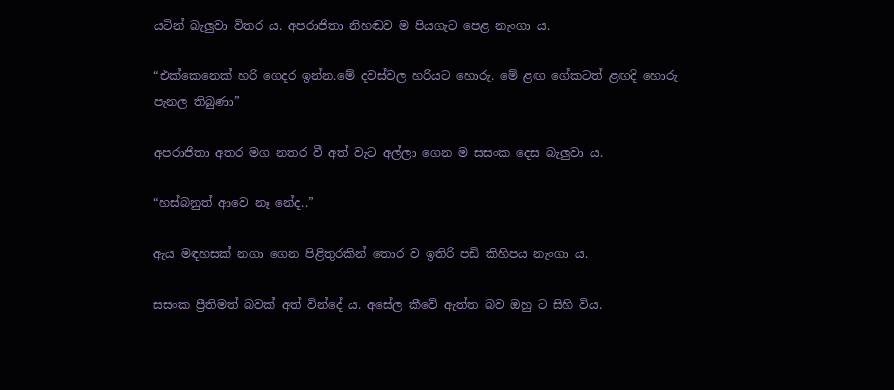යටින් බැලුවා විතර ය. අපරාජිතා නිහඬව ම පියගැට පෙළ නැංගා ය.

“එක්කෙනෙක් හරි ගෙදර ඉන්න.මේ දවස්වල හරියට හොරු. මේ ළඟ ගේකටත් ළඟදි හොරු පැනල තිබුණා”

අපරාජිතා අතර මග නතර වී අත් වැට අල්ලා ගෙන ම සසංක දෙස බැලුවා ය.

“හස්බනුත් ආවෙ නෑ නේද..”

ඇය මඳහසක් නගා ගෙන පිළිතුරකින් තොර ව ඉතිරි පඩි කිහිපය නැංගා ය.

සසංක ප්‍රීතිමත් බවක් අත් වින්දේ ය. අසේල කීවේ ඇත්ත බව ඔහු ට සිහි විය.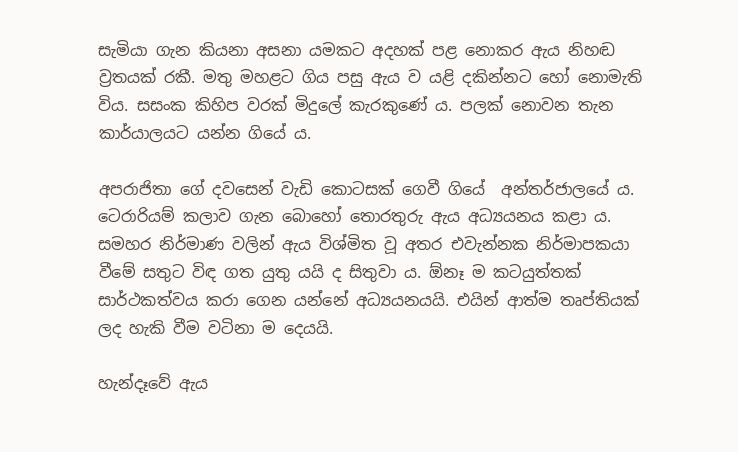සැමියා ගැන කියනා අසනා යමකට අදහක් පළ නොකර ඇය නිහඬ ව්‍රතයක් රකී. මතු මහළට ගිය පසු ඇය ව යළි දකින්නට හෝ නොමැති විය. සසංක කිහිප වරක් මිදුලේ කැරකුණේ ය. පලක් නොවන තැන කාර්යාලයට යන්න ගියේ ය.

අපරාජිතා ගේ දවසෙන් වැඩි කොටසක් ගෙවී ගියේ  අන්තර්ජාලයේ ය. ටෙරාරියම් කලාව ගැන බොහෝ තොරතුරු ඇය අධ්‍යයනය කළා ය. සමහර නිර්මාණ වලින් ඇය විශ්මිත වූ අතර එවැන්නක නිර්මාපකයා වීමේ සතුට විඳ ගත යුතු යයි ද සිතුවා ය. ඕනෑ ම කටයුත්තක් සාර්ථකත්වය කරා ගෙන යන්නේ අධ්‍යයනයයි. එයින් ආත්ම තෘප්තියක් ලද හැකි වීම වටිනා ම දෙයයි.

හැන්දෑවේ ඇය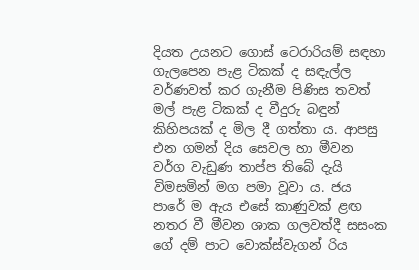දියත උයනට ගොස් ටෙරාරියම් සඳහා ගැලපෙන පැළ ටිකක් ද සඳැල්ල වර්ණවත් කර ගැනීම පිණිස තවත් මල් පැළ ටිකක් ද වීදුරු බඳුන් කිහිපයක් ද මිල දී ගත්තා ය. ආපසු එන ගමන් දිය සෙවල හා මීවන වර්ග වැඩුණ තාප්ප තිබේ දැයි විමසමින් මග පමා වූවා ය. ජය පාරේ ම ඇය එසේ කාණුවක් ළඟ නතර වී මීවන ශාක ගලවත්දී සසංක ගේ දම් පාට වොක්ස්වැගන් රිය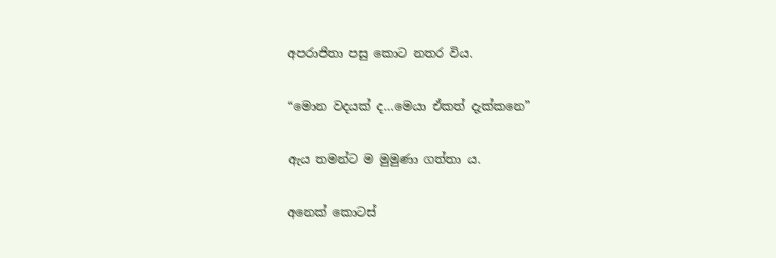අපරාජිතා පසු කොට නතර විය.

“මොන වදයක් ද…මෙයා ඒකත් දැක්කනෙ”

ඇය තමන්ට ම මුමුණා ගත්තා ය.

අනෙක් කොටස්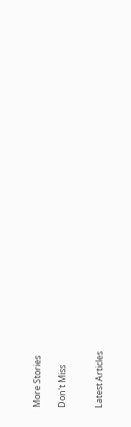More Stories

Don't Miss


Latest Articles